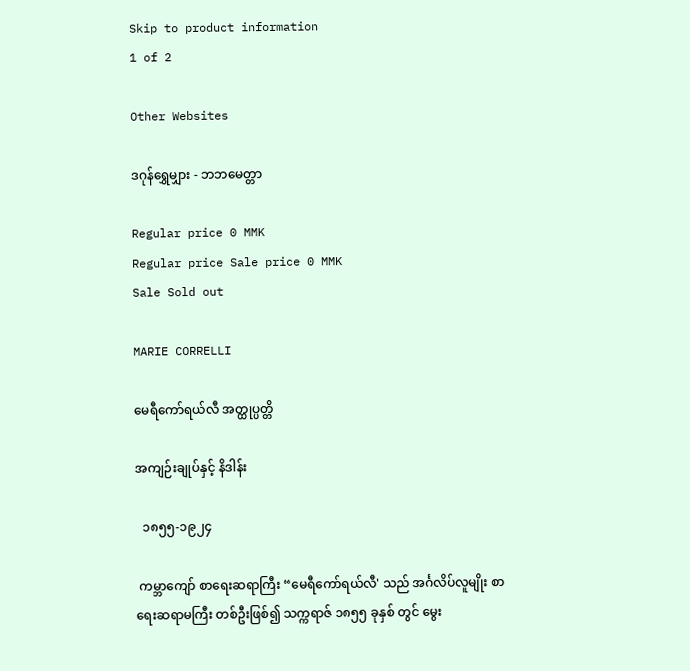Skip to product information
1 of 2

Other Websites

ဒဂုန်ရွှေမျှား - ဘဘမေတ္တာ

Regular price 0 MMK
Regular price Sale price 0 MMK
Sale Sold out

MARIE CORRELLI

မေရီကော်ရယ်လီ အတ္ထုပ္ပတ္တိ

အကျဉ်းချုပ်နှင့် နိဒါန်း

  ၁၈၅၅-၁၉၂၄

 ကမ္ဘာကျော် စာရေးဆရာကြီး “မေရီကော်ရယ်လီ' သည် အင်္ဂလိပ်လူမျိုး စာရေးဆရာမကြီး တစ်ဦးဖြစ်၍ သက္ကရာဇ် ၁၈၅၅ ခုနှစ် တွင် မွေး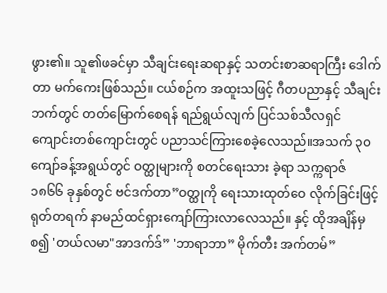ဖွား၏။ သူ၏ဖခင်မှာ သီချင်းရေးဆရာနှင့် သတင်းစာဆရာကြီး ဒေါက်တာ မက်ကေးဖြစ်သည်။ ငယ်စဉ်က အထူးသဖြင့် ဂီတပညာနှင့် သီချင်းဘက်တွင် တတ်မြောက်စေရန် ရည်ရွယ်လျက် ပြင်သစ်သီလရှင် ကျောင်းတစ်ကျောင်းတွင် ပညာသင်ကြားစေခဲ့လေသည်။အသက် ၃၀ ကျော်ခန့်အရွယ်တွင် ဝတ္ထုများကို စတင်ရေးသား ခဲ့ရာ သက္ကရာဇ် ၁၈၆၆ ခုနှစ်တွင် ဗင်ဒက်တာ”ဝတ္ထုကို ရေးသားထုတ်ဝေ လိုက်ခြင်းဖြင့် ရုတ်တရက် နာမည်ထင်ရှားကျော်ကြားလာလေသည်။ နှင့် ထိုအချိန်မှစ၍ 'တယ်လမာ"အာဒက်ဒ်” 'ဘာရာဘာ” မိုက်တီး အက်တမ်”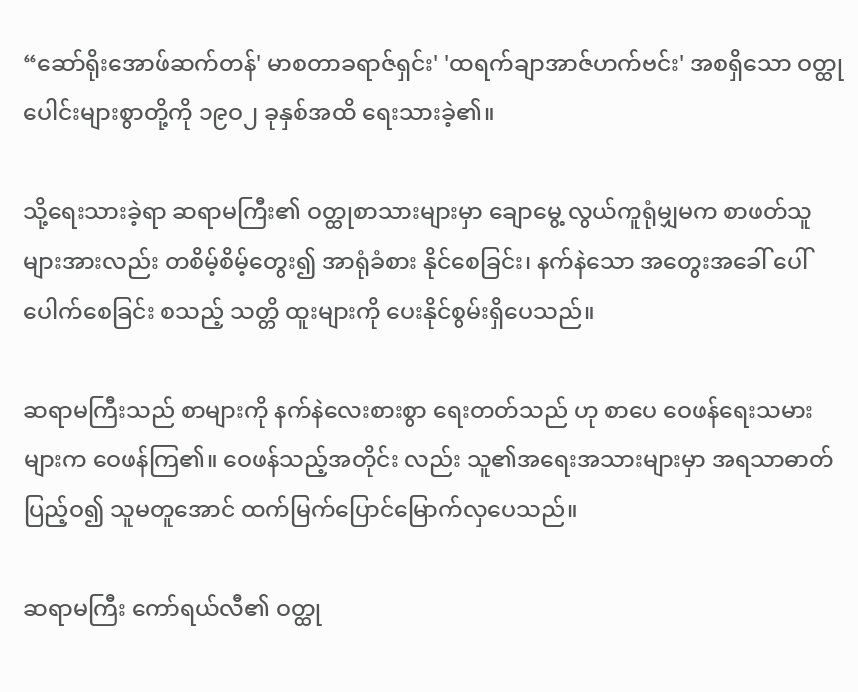“ဆော်ရိုးအောဖ်ဆက်တန်' မာစတာခရာဇ်ရှင်း' 'ထရက်ချာအာဇ်ဟက်ဗင်း' အစရှိသော ဝတ္ထုပေါင်းများစွာတို့ကို ၁၉ဝ၂ ခုနှစ်အထိ ရေးသားခဲ့၏။

သို့ရေးသားခဲ့ရာ ဆရာမကြီး၏ ဝတ္ထုစာသားများမှာ ချောမွေ့ လွယ်ကူရုံမျှမက စာဖတ်သူများအားလည်း တစိမ့်စိမ့်တွေး၍ အာရုံခံစား နိုင်စေခြင်း၊ နက်နဲသော အတွေးအခေါ် ပေါ်ပေါက်စေခြင်း စသည့် သတ္တိ ထူးများကို ပေးနိုင်စွမ်းရှိပေသည်။

ဆရာမကြီးသည် စာများကို နက်နဲလေးစားစွာ ရေးတတ်သည် ဟု စာပေ ဝေဖန်ရေးသမားများက ဝေဖန်ကြ၏။ ဝေဖန်သည့်အတိုင်း လည်း သူ၏အရေးအသားများမှာ အရသာဓာတ်ပြည့်ဝ၍ သူမတူအောင် ထက်မြက်ပြောင်မြောက်လှပေသည်။

ဆရာမကြီး ကော်ရယ်လီ၏ ဝတ္ထု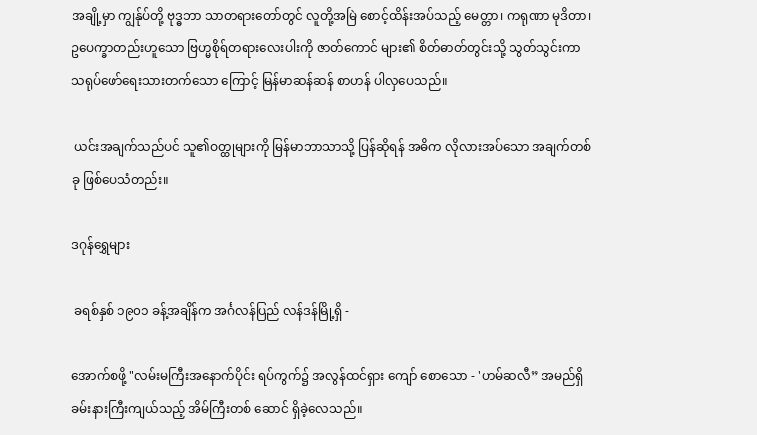အချို့မှာ ကျွန်ုပ်တို့ ဗုဒ္ဓဘာ သာတရားတော်တွင် လူတို့အမြဲ စောင့်ထိန်းအပ်သည့် မေတ္တာ၊ ကရုဏာ မုဒိတာ၊ ဥပေက္ခာတည်းဟူသော ဗြဟ္မစိုရ်တရားလေးပါးကို ဇာတ်ကောင် များ၏ စိတ်ဓာတ်တွင်းသို့ သွတ်သွင်းကာ သရုပ်ဖော်ရေးသားတက်သော ကြောင့် မြန်မာဆန်ဆန် စာဟန် ပါလှပေသည်။

 ယင်းအချက်သည်ပင် သူ၏ဝတ္ထုများကို မြန်မာဘာသာသို့ ပြန်ဆိုရန် အဓိက လိုလားအပ်သော အချက်တစ်ခု ဖြစ်ပေသံတည်း။

ဒဂုန်ရွှေများ

 ခရစ်နှစ် ၁၉၀၁ ခန့်အချိန်က အင်္ဂလန်ပြည် လန်ဒန်မြို့ရှိ -

အောက်စဖို့ "လမ်းမကြီးအနောက်ပိုင်း ရပ်ကွက်၌ အလွန်ထင်ရှား ကျော် စောသော - 'ဟမ်ဆလီ” အမည်ရှိ ခမ်းနားကြီးကျယ်သည့် အိမ်ကြီးတစ် ဆောင် ရှိခဲ့လေသည်။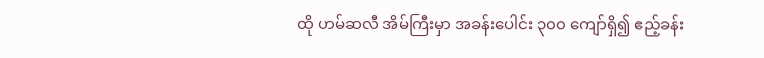ထို ဟမ်ဆလီ အိမ်ကြီးမှာ အခန်းပေါင်း ၃၀၀ ကျော်ရှိ၍ ဧည့်ခန်း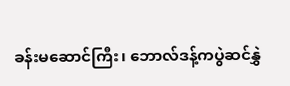ခန်းမဆောင်ကြီး၊ ဘောလ်ဒန့်ကပွဲဆင်နွှဲ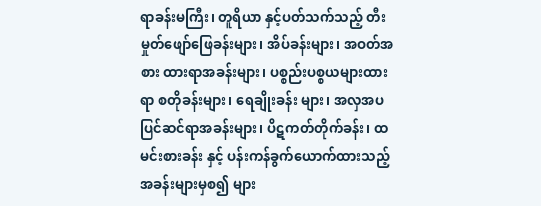ရာခန်းမကြီး၊ တူရိယာ နှင့်ပတ်သက်သည့် တီးမှုတ်ဖျော်ဖြေခန်းများ၊ အိပ်ခန်းများ၊ အဝတ်အစား ထားရာအခန်းများ၊ ပစ္စည်းပစ္စယများထားရာ စတိုခန်းများ၊ ရေချိုးခန်း များ၊ အလှအပပြင်ဆင်ရာအခန်းများ၊ ပိဋကတ်တိုက်ခန်း၊ ထမင်းစားခန်း နှင့် ပန်းကန်ခွက်ယောက်ထားသည့် အခန်းများမှစ၍ များ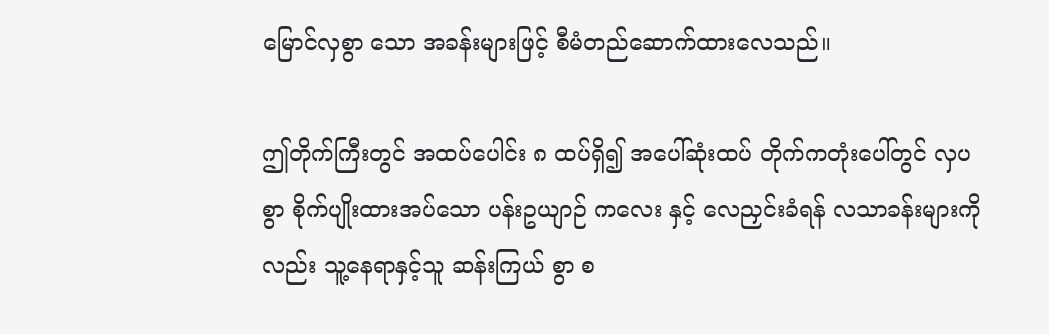မြောင်လှစွာ သော အခန်းများဖြင့် စီမံတည်ဆောက်ထားလေသည်။

ဤတိုက်ကြီးတွင် အထပ်ပေါင်း ၈ ထပ်ရှိ၍ အပေါ်ဆုံးထပ် တိုက်ကတုံးပေါ်တွင် လှပစွာ စိုက်ပျိုးထားအပ်သော ပန်းဥယျာဉ် ကလေး နှင့် လေညှင်းခံရန် လသာခန်းများကိုလည်း သူ့နေရာနှင့်သူ ဆန်းကြယ် စွာ စ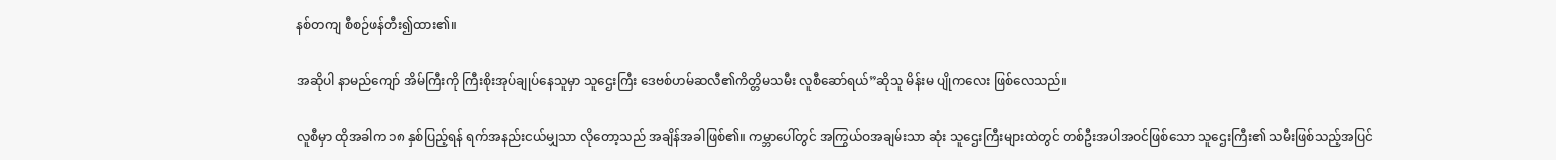နစ်တကျ စီစဉ်ဖန်တီး၍ထား၏။

အဆိုပါ နာမည်ကျော် အိမ်ကြီးကို ကြီးစိုးအုပ်ချုပ်နေသူမှာ သူဌေးကြီး ဒေဗစ်ဟမ်ဆလီ၏ကိတ္တိမသမီး လူစီဆော်ရယ်”ဆိုသူ မိန်းမ ပျိုကလေး ဖြစ်လေသည်။

လူစီမှာ ထိုအခါက ၁၈ နှစ်ပြည့်ရန် ရက်အနည်းငယ်မျှသာ လိုတော့သည် အချိန်အခါဖြစ်၏။ ကမ္ဘာပေါ်တွင် အကြွယ်ဝအချမ်းသာ ဆုံး သူဌေးကြီးများထဲတွင် တစ်ဦးအပါအဝင်ဖြစ်သော သူဌေးကြီး၏ သမီးဖြစ်သည့်အပြင်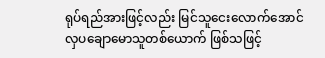ရုပ်ရည်အားဖြင့်လည်း မြင်သူငေးလောက်အောင် လှပချောမောသူတစ်ယောက် ဖြစ်သဖြင့်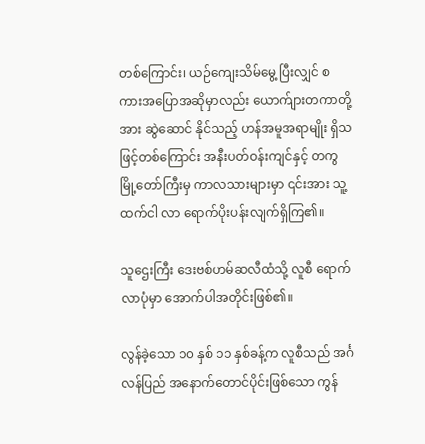တစ်ကြောင်း၊ ယဉ်ကျေးသိမ်မွေ့ ပြီးလျှင် စကားအပြောအဆိုမှာလည်း ယောက်ျားတကာတို့အား ဆွဲဆောင် နိုင်သည့် ဟန်အမူအရာမျိုး ရှိသဖြင့်တစ်ကြောင်း အနီးပတ်ဝန်းကျင်နှင့် တကွ မြို့တော်ကြီးမှ ကာလသားများမှာ ၎င်းအား သူ့ထက်ငါ လာ ရောက်ပိုးပန်းလျက်ရှိကြ၏။

သူဌေးကြီး ဒေးဗစ်ဟမ်ဆလီထံသို့ လူစီ ရောက်လာပုံမှာ အောက်ပါအတိုင်းဖြစ်၏။

လွန်ခဲ့သော ၁၀ နှစ် ၁၁ နှစ်ခန့်က လူစီသည် အင်္ဂလန်ပြည် အနောက်တောင်ပိုင်းဖြစ်သော ကွန်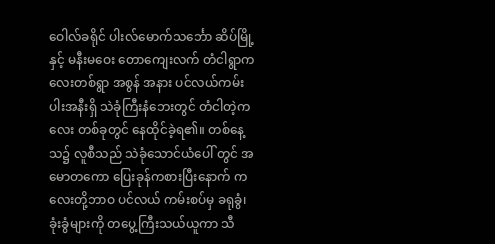ဝေါလ်ခရိုင် ပါးလ်မောက်သင်္ဘော ဆိပ်မြို့နှင့် မနီးမဝေး တောကျေးလက် တံငါရွာကလေးတစ်ရွာ အစွန် အနား ပင်လယ်ကမ်းပါးအနီးရှိ သဲခုံကြီးနံဘေးတွင် တံငါတဲ့ကလေး တစ်ခုတွင် နေထိုင်ခဲ့ရ၏။ တစ်နေ့သ၌ လူစီသည် သဲခုံသောင်ယံပေါ် တွင် အမောတကော ပြေးခုန်ကစားပြီးနောက် ကလေးတို့ဘာဝ ပင်လယ် ကမ်းစပ်မှ ခရုခွံ၊ ခုံးခွံများကို တပွေ့ကြီးသယ်ယူကာ သီ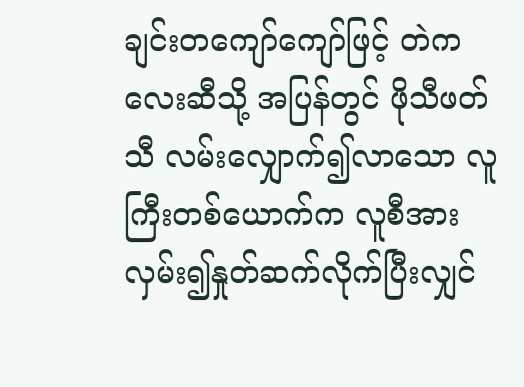ချင်းတကျော်ကျော်ဖြင့် တဲကလေးဆီသို့ အပြန်တွင် ဖိုသီဖတ်သီ လမ်းလျှောက်၍လာသော လူကြီးတစ်ယောက်က လူစီအား လှမ်း၍နှုတ်ဆက်လိုက်ပြီးလျှင်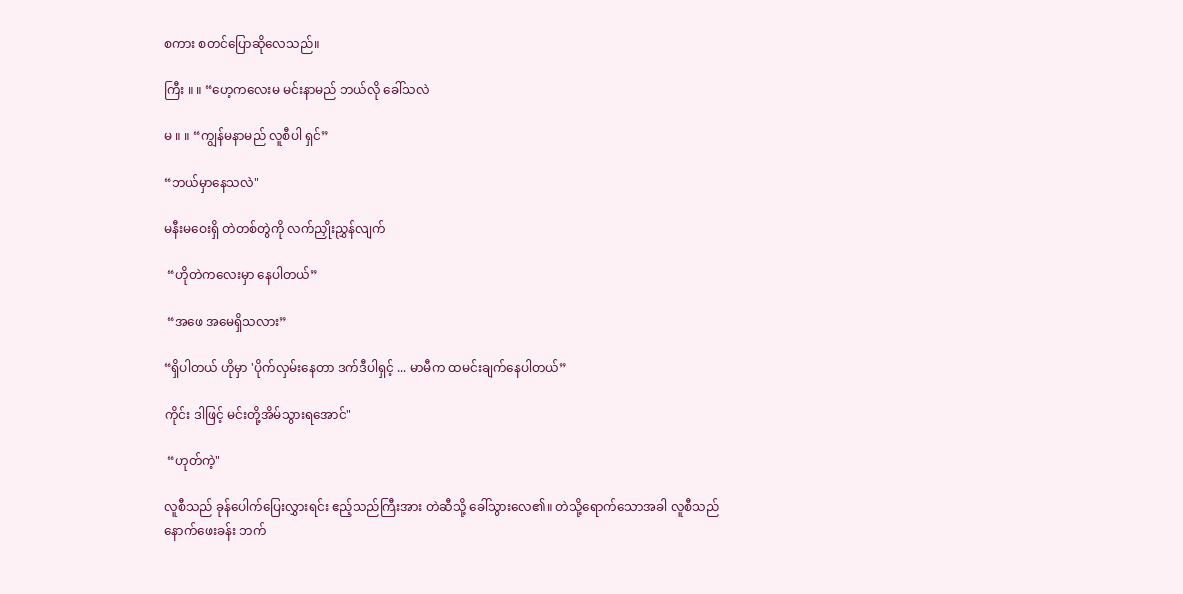စကား စတင်ပြောဆိုလေသည်။

ကြီး ။ ။ “ဟေ့ကလေးမ မင်းနာမည် ဘယ်လို ခေါ်သလဲ

မ ။ ။ “ကျွန်မနာမည် လူစီပါ ရှင်”

“ဘယ်မှာနေသလဲ"

မနီးမဝေးရှိ တဲတစ်တွဲကို လက်ညှိုးညွှန်လျက်

 “ဟိုတဲကလေးမှာ နေပါတယ်”

 “အဖေ အမေရှိသလား”

“ရှိပါတယ် ဟိုမှာ 'ပိုက်လှမ်းနေတာ ဒက်ဒီပါရှင့် ... မာမီက ထမင်းချက်နေပါတယ်”

ကိုင်း ဒါဖြင့် မင်းတို့အိမ်သွားရအောင်"

 “ဟုတ်ကဲ့"

လူစီသည် ခုန်ပေါက်ပြေးလွှားရင်း ဧည့်သည်ကြီးအား တဲဆီသို့ ခေါ်သွားလေ၏။ တဲသို့ရောက်သောအခါ လူစီသည် နောက်ဖေးခန်း ဘက်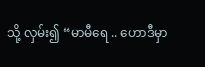သို့ လှမ်း၍ “မာမီရေ .. ဟောဒီမှာ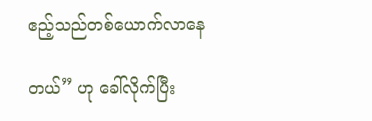ဧည့်သည်တစ်ယောက်လာနေ

တယ်” ဟု ခေါ်လိုက်ပြီး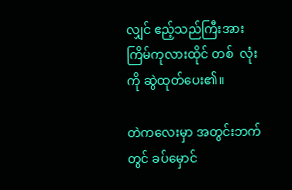လျှင် ဧည့်သည်ကြီးအား ကြိမ်ကုလားထိုင် တစ်  လုံးကို ဆွဲထုတ်ပေး၏။

တဲကလေးမှာ အတွင်းဘက်တွင် ခပ်မှောင်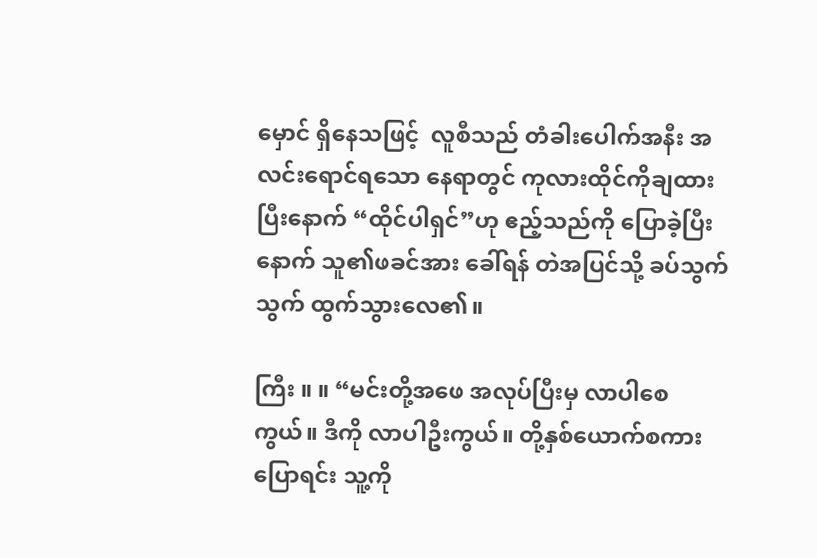မှောင် ရှိနေသဖြင့်  လူစီသည် တံခါးပေါက်အနီး အလင်းရောင်ရသော နေရာတွင် ကုလားထိုင်ကိုချထားပြီးနောက် “ထိုင်ပါရှင်”ဟု ဧည့်သည်ကို ပြောခဲ့ပြီးနောက် သူ၏ဖခင်အား ခေါ်ရန် တဲအပြင်သို့ ခပ်သွက်သွက် ထွက်သွားလေ၏။

ကြီး ။ ။ “မင်းတို့အဖေ အလုပ်ပြီးမှ လာပါစေကွယ်။ ဒီကို လာပါဦးကွယ်။ တို့နှစ်ယောက်စကားပြောရင်း သူ့ကို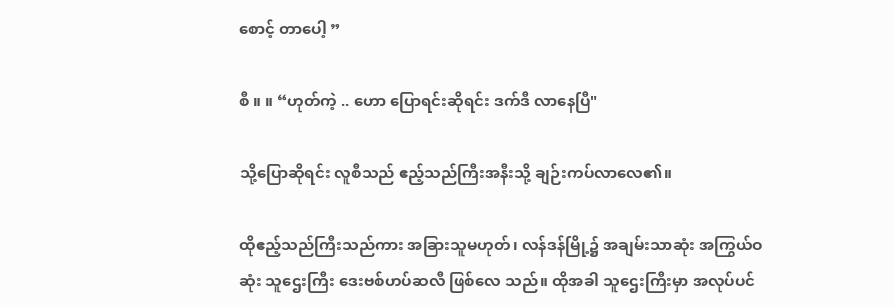စောင့် တာပေါ့ ”

စီ ။ ။ “ဟုတ်ကဲ့ .. ဟော ပြောရင်းဆိုရင်း ဒက်ဒီ လာနေပြီ"

သို့ပြောဆိုရင်း လူစီသည် ဧည့်သည်ကြီးအနီးသို့ ချဉ်းကပ်လာလေ၏။

ထိုဧည့်သည်ကြီးသည်ကား အခြားသူမဟုတ်၊ လန်ဒန်မြို့၌ အချမ်းသာဆုံး အကြွယ်ဝဆုံး သူဌေးကြီး ဒေးဗစ်ဟပ်ဆလီ ဖြစ်လေ သည်။ ထိုအခါ သူဌေးကြီးမှာ အလုပ်ပင်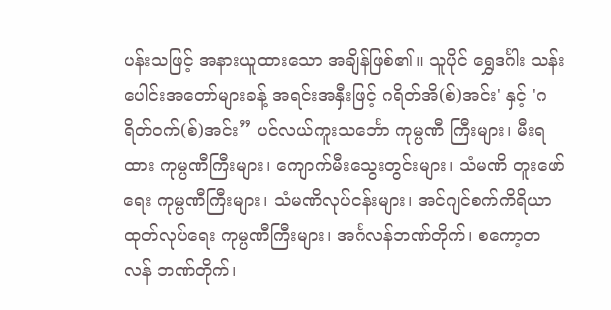ပန်းသဖြင့် အနားယူထားသော အချိန်ဖြစ်၏။ သူပိုင် ရွှေဒင်္ဂါး သန်းပေါင်းအတော်များခန့် အရင်းအနှီးဖြင့် ဂရိတ်အိ(စ်)အင်း' နှင့် 'ဂရိတ်ဝက်(စ်)အင်း” ပင်လယ်ကူးသင်္ဘော ကုမ္ပဏီ ကြီးများ၊ မီးရထား ကုမ္ပဏီကြီးများ၊ ကျောက်မီးသွေးတွင်းများ၊ သံမဏိ တူးဖော်ရေး ကုမ္ပဏီကြီးများ၊ သံမဏိလုပ်ငန်းများ၊ အင်ဂျင်စက်ကိရိယာ ထုတ်လုပ်ရေး ကုမ္ပဏီကြီးများ၊ အင်္ဂလန်ဘဏ်တိုက်၊ စကော့တလန် ဘဏ်တိုက်၊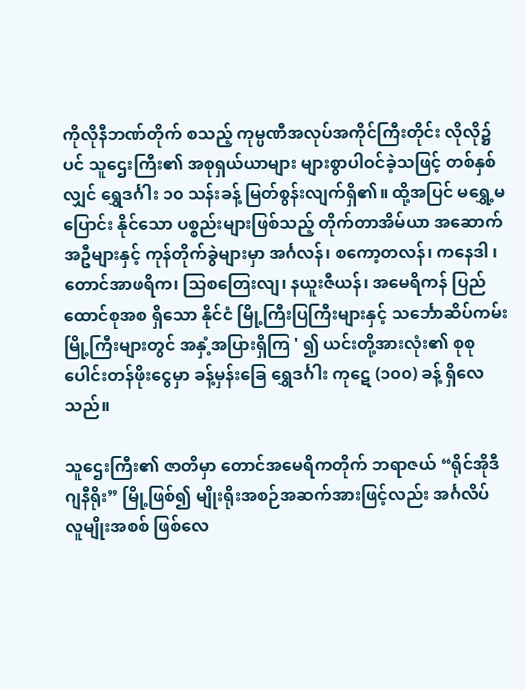ကိုလိုနီဘဏ်တိုက် စသည့် ကုမ္ပဏီအလုပ်အကိုင်ကြီးတိုင်း လိုလို၌ပင် သူဌေးကြီး၏ အစုရှယ်ယာများ များစွာပါဝင်ခဲ့သဖြင့် တစ်နှစ် လျှင် ရွှေဒင်္ဂါး ၁၀ သန်းခန့် မြတ်စွန်းလျက်ရှိ၏။ ထို့အပြင် မရွှေ့မပြောင်း နိုင်သော ပစ္စည်းများဖြစ်သည့် တိုက်တာအိမ်ယာ အဆောက်အဦများနှင့် ကုန်တိုက်ခွဲများမှာ အင်္ဂလန်၊ စကော့တလန်၊ ကနေဒါ ၊ တောင်အာဖရိက၊ သြစတြေးလျ၊ နယူးဇီယန်၊ အမေရိကန် ပြည်ထောင်စုအစ ရှိသော နိုင်ငံ မြို့ကြီးပြကြီးများနှင့် သင်္ဘောဆိပ်ကမ်းမြို့ကြီးများတွင် အနှံ့အပြားရှိကြ ' ၍ ယင်းတို့အားလုံး၏ စုစုပေါင်းတန်ဖိုးငွေမှာ ခန့်မှန်းခြေ ရွှေဒင်္ဂါး ကုဋေ (၁၀၀) ခန့် ရှိလေသည်။

သူဌေးကြီး၏ ဇာတိမှာ တောင်အမေရိကတိုက် ဘရာဇယ် “ရိုင်အိုဒီဂျနီရိုး” မြို့ဖြစ်၍ မျိုးရိုးအစဉ်အဆက်အားဖြင့်လည်း အင်္ဂလိပ် လူမျိုးအစစ် ဖြစ်လေ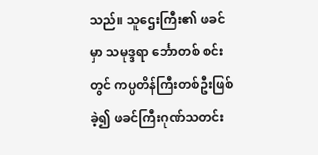သည်။ သူဌေးကြီး၏ ဖခင်မှာ သမုဒ္ဒရာ င်္ဘောတစ် စင်းတွင် ကပ္ပတိန်ကြီးတစ်ဦးဖြစ်ခဲ့၍ ဖခင်ကြီးဂုဏ်သတင်း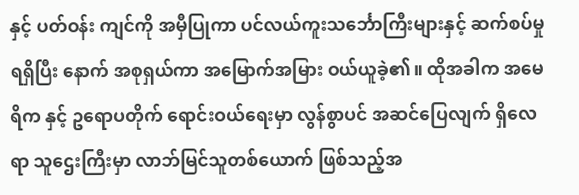နှင့် ပတ်ဝန်း ကျင်ကို အမှီပြုကာ ပင်လယ်ကူးသင်္ဘောကြီးများနှင့် ဆက်စပ်မှု ရရှိပြီး နောက် အစုရှယ်ကာ အမြောက်အမြား ဝယ်ယူခဲ့၏။ ထိုအခါက အမေရိက နှင့် ဥရောပတိုက် ရောင်းဝယ်ရေးမှာ လွန်စွာပင် အဆင်ပြေလျက် ရှိလေ ရာ သူဌေးကြီးမှာ လာဘ်မြင်သူတစ်ယောက် ဖြစ်သည့်အ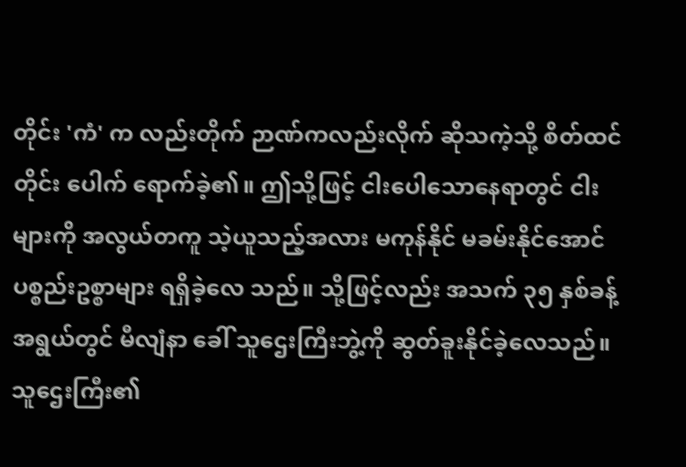တိုင်း 'ကံ' က လည်းတိုက် ဉာဏ်ကလည်းလိုက် ဆိုသကဲ့သို့ စိတ်ထင်တိုင်း ပေါက် ရောက်ခဲ့၏။ ဤသို့ဖြင့် ငါးပေါသောနေရာတွင် ငါးများကို အလွယ်တကူ သဲ့ယူသည့်အလား မကုန်နိုင် မခမ်းနိုင်အောင် ပစ္စည်းဥစ္စာများ ရရှိခဲ့လေ သည်။ သို့ဖြင့်လည်း အသက် ၃၅ နှစ်ခန့်အရွယ်တွင် မီလျံနာ ခေါ် သူဌေးကြီးဘွဲ့ကို ဆွတ်ခူးနိုင်ခဲ့လေသည်။ သူဌေးကြီး၏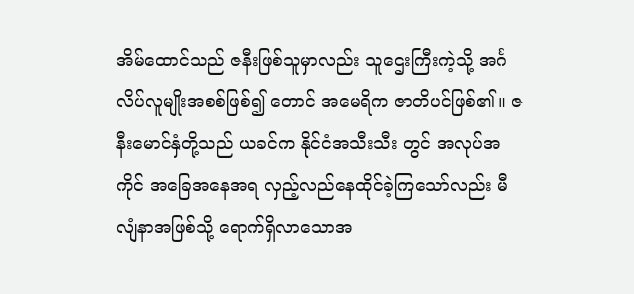အိမ်ထောင်သည် ဇနီးဖြစ်သူမှာလည်း သူဌေးကြီးကဲ့သို့ အင်္ဂလိပ်လူမျိုးအစစ်ဖြစ်၍ တောင် အမေရိက ဇာတိပင်ဖြစ်၏။ ဇနီးမောင်နှံတို့သည် ယခင်က နိုင်ငံအသီးသီး တွင် အလုပ်အကိုင် အခြေအနေအရ လှည့်လည်နေထိုင်ခဲ့ကြသော်လည်း မီလျံနာအဖြစ်သို့ ရောက်ရှိလာသောအ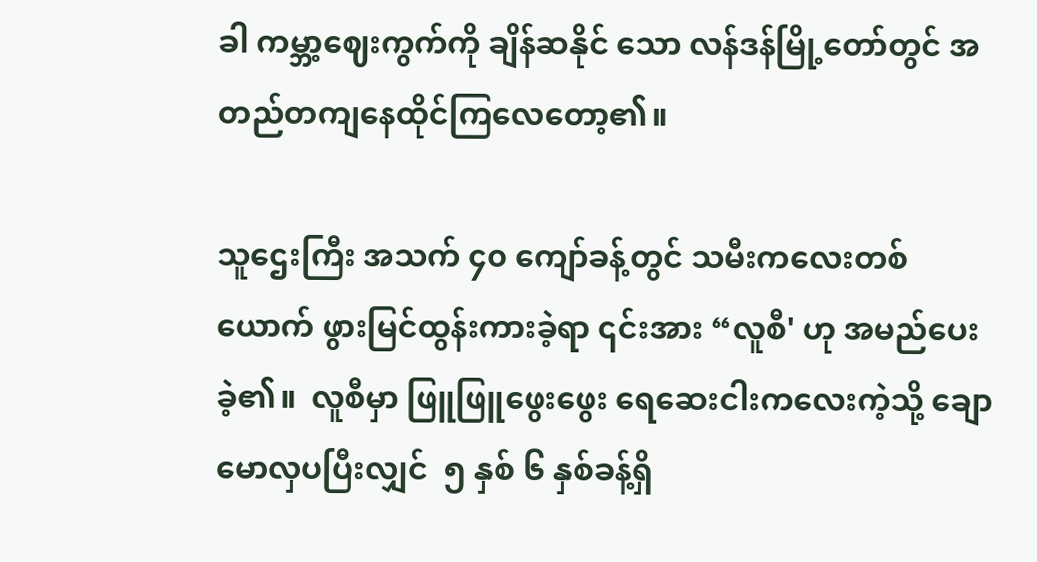ခါ ကမ္ဘာ့ဈေးကွက်ကို ချိန်ဆနိုင် သော လန်ဒန်မြို့တော်တွင် အတည်တကျနေထိုင်ကြလေတော့၏။

သူဌေးကြီး အသက် ၄၀ ကျော်ခန့်တွင် သမီးကလေးတစ်  ယောက် ဖွားမြင်ထွန်းကားခဲ့ရာ ၎င်းအား “လူစီ' ဟု အမည်ပေးခဲ့၏။  လူစီမှာ ဖြူဖြူဖွေးဖွေး ရေဆေးငါးကလေးကဲ့သို့ ချောမောလှပပြီးလျှင်  ၅ နှစ် ၆ နှစ်ခန့်ရှိ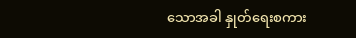သောအခါ နှုတ်ရေးစကား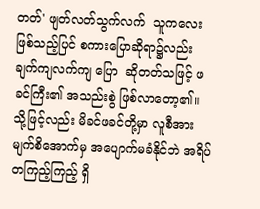တတ်' ဖျတ်လတ်သွက်လက်  သူကလေးဖြစ်သည့်ပြင် စကားပြောဆိုရာ၌လည်း ချက်ကျလက်ကျ ပြော  ဆိုတတ်သဖြင့် ဖခင်ကြီး၏ အသည်းစွဲ ဖြစ်လာတော့၏။ သို့ဖြင့်လည်း မိခင်ဖခင်တို့မှာ လူစီအား မျက်စိအောက်မှ အပျောက်မခံနိုင်ဘဲ အရိပ် တကြည့်ကြည့် ရှိ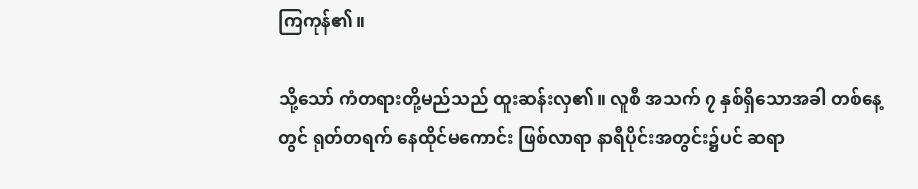ကြကုန်၏။

သို့သော် ကံတရားတို့မည်သည် ထူးဆန်းလှ၏။ လူစီ အသက် ၇ နှစ်ရှိသောအခါ တစ်နေ့တွင် ရုတ်တရက် နေထိုင်မကောင်း ဖြစ်လာရာ နာရီပိုင်းအတွင်း၌ပင် ဆရာ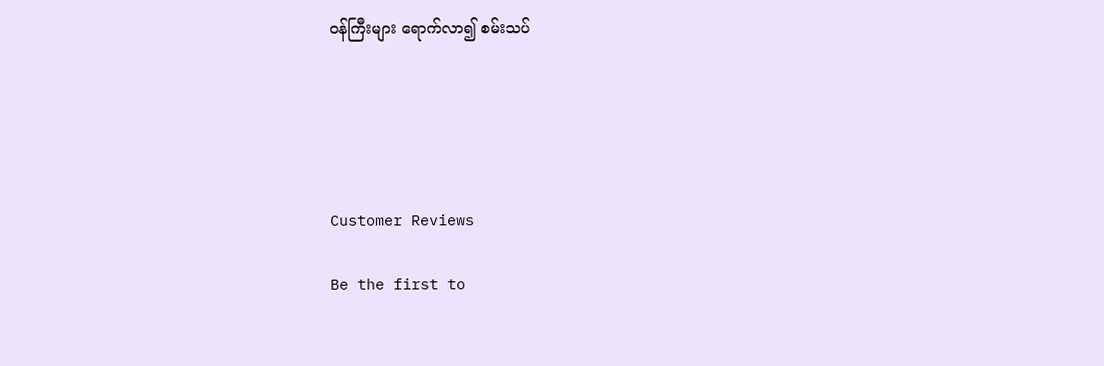ဝန်ကြီးများ ရောက်လာ၍ စမ်းသပ်





Customer Reviews

Be the first to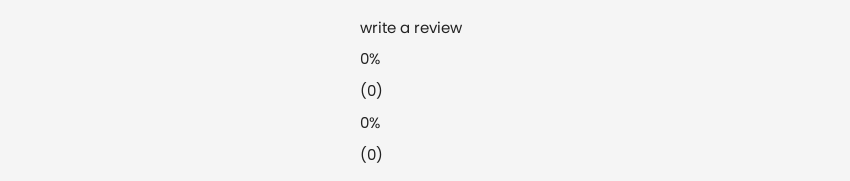write a review
0%
(0)
0%
(0)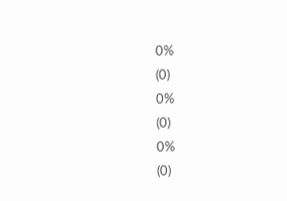0%
(0)
0%
(0)
0%
(0)